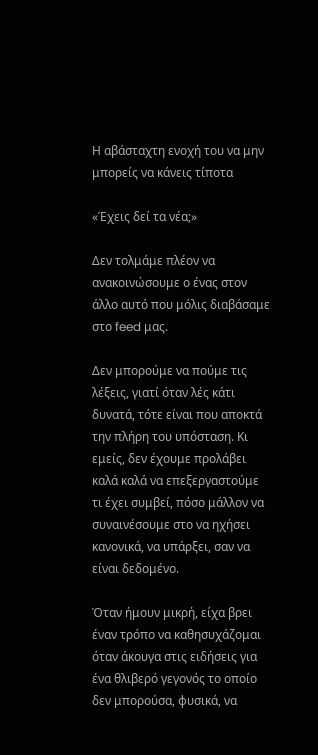Η αβάσταχτη ενοχή του να μην μπορείς να κάνεις τίποτα

«Έχεις δεί τα νέα;»

Δεν τολμάμε πλέον να ανακοινώσουμε ο ένας στον άλλο αυτό που μόλις διαβάσαμε στο feed μας.

Δεν μπορούμε να πούμε τις λέξεις, γιατί όταν λές κάτι δυνατά, τότε είναι που αποκτά την πλήρη του υπόσταση. Κι εμείς, δεν έχουμε προλάβει καλά καλά να επεξεργαστούμε τι έχει συμβεί, πόσο μάλλον να συναινέσουμε στο να ηχήσει κανονικά, να υπάρξει, σαν να είναι δεδομένο.

Όταν ήμουν μικρή, είχα βρει έναν τρόπο να καθησυχάζομαι όταν άκουγα στις ειδήσεις για ένα θλιβερό γεγονός το οποίο δεν μπορούσα, φυσικά, να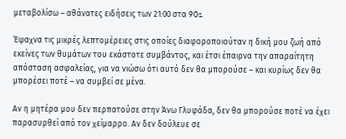μεταβολίσω – αθάνατες ειδήσεις των 21:00 στα 90s.

Έψαχνα τις μικρές λεπτομέρειες στις οποίες διαφοροποιούταν η δική μου ζωή από εκείνες των θυμάτων του εκάστοτε συμβάντος, και έτσι έπαιρνα την απαραίτητη απόσταση ασφαλείας, για να νιώσω ότι αυτό δεν θα μπορούσε – και κυρίως δεν θα μπορέσει ποτέ – να συμβεί σε μένα.

Αν η μητέρα μου δεν περπατούσε στην Άνω Γλυφάδα, δεν θα μπορούσε ποτέ να έχει παρασυρθεί από τον χείμαρρο. Αν δεν δούλευε σε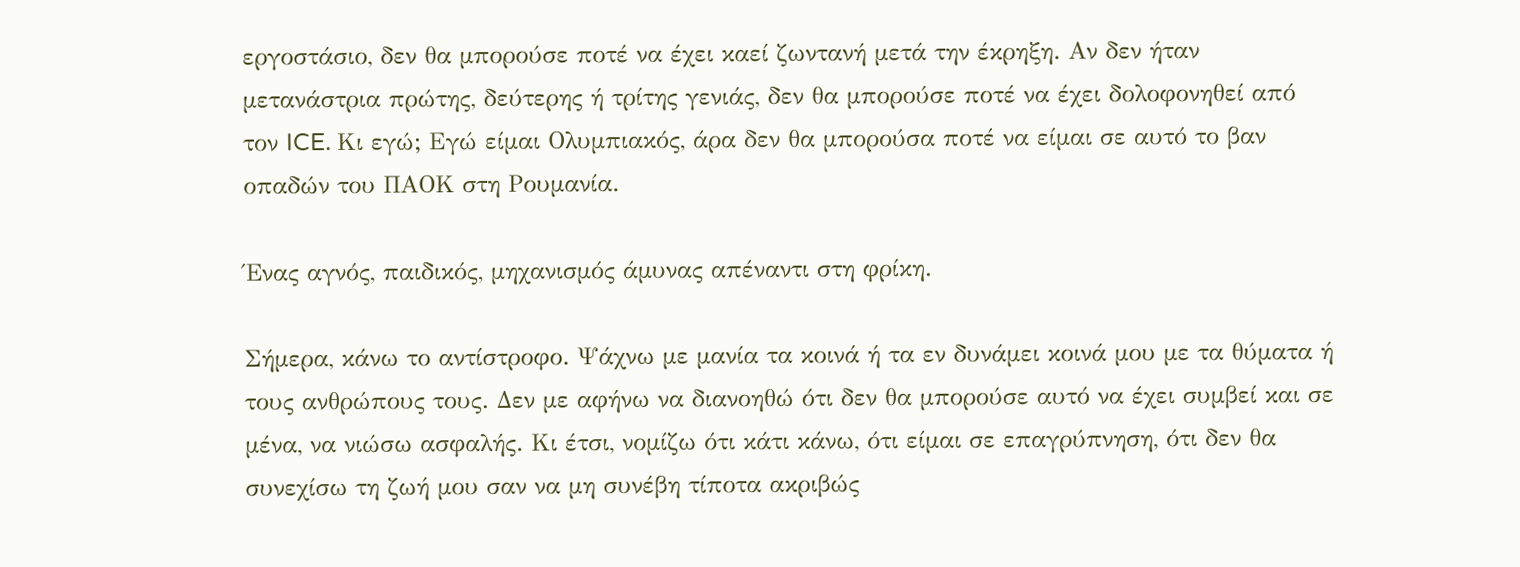εργοστάσιο, δεν θα μπορούσε ποτέ να έχει καεί ζωντανή μετά την έκρηξη. Αν δεν ήταν μετανάστρια πρώτης, δεύτερης ή τρίτης γενιάς, δεν θα μπορούσε ποτέ να έχει δολοφονηθεί από τον ICE. Κι εγώ; Εγώ είμαι Ολυμπιακός, άρα δεν θα μπορούσα ποτέ να είμαι σε αυτό το βαν οπαδών του ΠΑΟΚ στη Ρουμανία.

Ένας αγνός, παιδικός, μηχανισμός άμυνας απέναντι στη φρίκη.

Σήμερα, κάνω το αντίστροφο. Ψάχνω με μανία τα κοινά ή τα εν δυνάμει κοινά μου με τα θύματα ή τους ανθρώπους τους. Δεν με αφήνω να διανοηθώ ότι δεν θα μπορούσε αυτό να έχει συμβεί και σε μένα, να νιώσω ασφαλής. Κι έτσι, νομίζω ότι κάτι κάνω, ότι είμαι σε επαγρύπνηση, ότι δεν θα συνεχίσω τη ζωή μου σαν να μη συνέβη τίποτα ακριβώς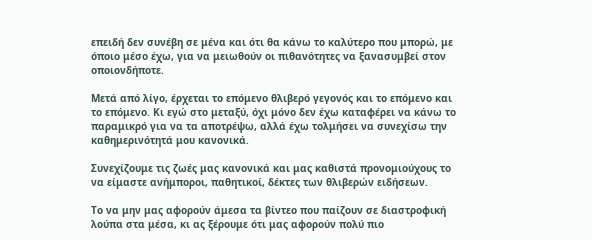επειδή δεν συνέβη σε μένα και ότι θα κάνω το καλύτερο που μπορώ, με όποιο μέσο έχω, για να μειωθούν οι πιθανότητες να ξανασυμβεί στον οποιονδήποτε.

Μετά από λίγο, έρχεται το επόμενο θλιβερό γεγονός και το επόμενο και το επόμενο. Κι εγώ στο μεταξύ, όχι μόνο δεν έχω καταφέρει να κάνω το παραμικρό για να τα αποτρέψω, αλλά έχω τολμήσει να συνεχίσω την καθημερινότητά μου κανονικά.

Συνεχίζουμε τις ζωές μας κανονικά και μας καθιστά προνομιούχους το να είμαστε ανήμποροι, παθητικοί, δέκτες των θλιβερών ειδήσεων.

Το να μην μας αφορούν άμεσα τα βίντεο που παίζουν σε διαστροφική λούπα στα μέσα, κι ας ξέρουμε ότι μας αφορούν πολύ πιο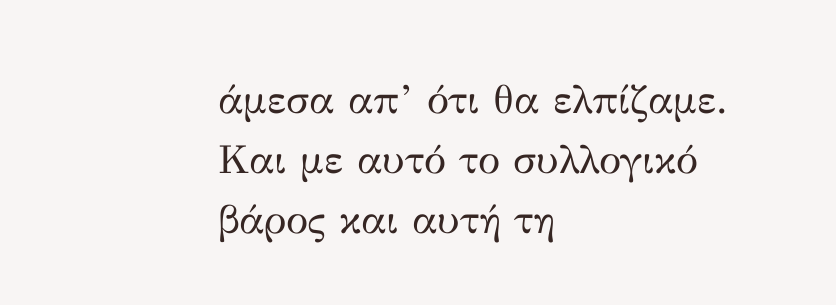άμεσα απ’ ότι θα ελπίζαμε. Και με αυτό το συλλογικό βάρος και αυτή τη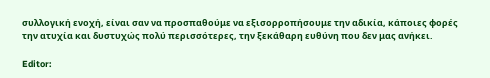συλλογική ενοχή, είναι σαν να προσπαθούμε να εξισορροπήσουμε την αδικία, κάποιες φορές την ατυχία και δυστυχώς πολύ περισσότερες, την ξεκάθαρη ευθύνη που δεν μας ανήκει.

Editor: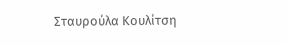Σταυρούλα Κουλίτση